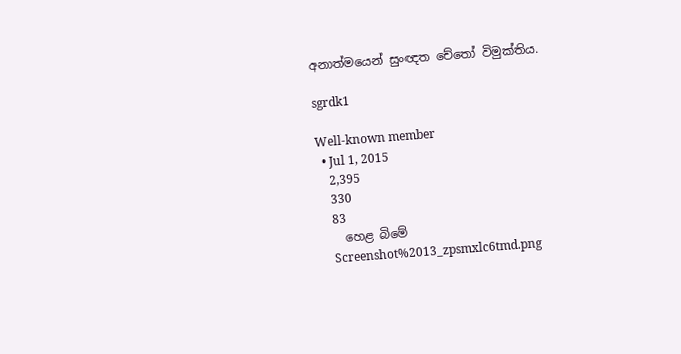අනාත්මයෙන් සුංඥත චේතෝ විමුක්තිය.

sgrdk1

Well-known member
  • Jul 1, 2015
    2,395
    330
    83
    හෙළ බිමේ
    Screenshot%2013_zpsmxlc6tmd.png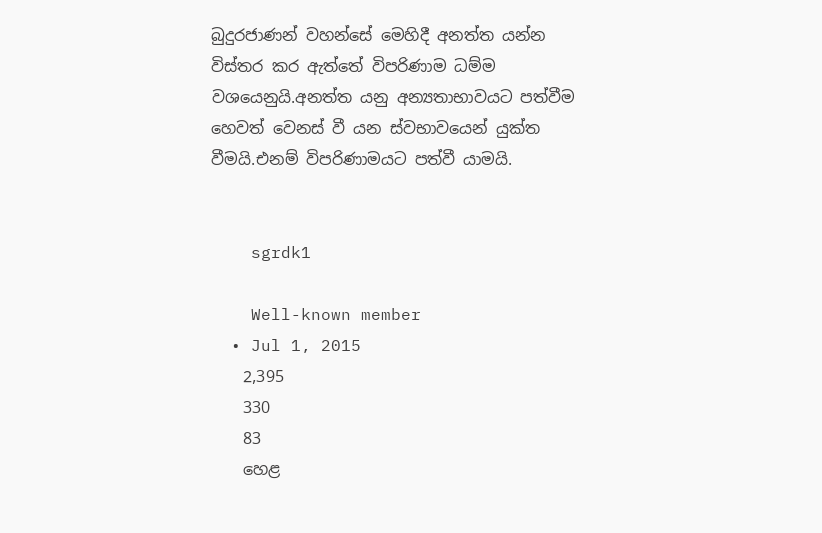බුදුරජාණන් වහන්සේ මෙහිදී අනත්ත යන්න විස්තර කර ඇත්තේ විපරිණාම ධම්ම වශයෙනුයි.අනත්ත යනු අන්‍යතාභාවයට පත්වීම හෙවත් වෙනස් වී යන ස්වභාවයෙන් යුක්ත වීමයි.එනම් විපරිණාමයට පත්වී යාමයි.


    sgrdk1

    Well-known member
  • Jul 1, 2015
    2,395
    330
    83
    හෙළ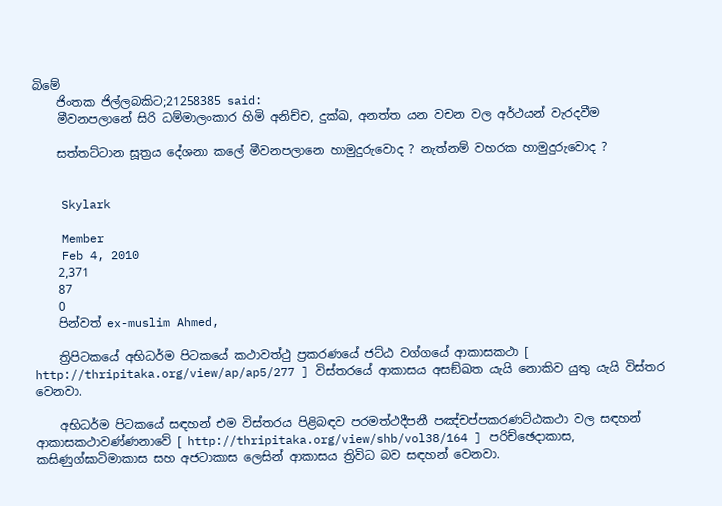බිමේ
    ජිංතක ජිල්ලබකිට;21258385 said:
    මීවනපලානේ සිරි ධම්මාලංකාර හිමි අනිච්ච, දුක්ඛ, අනත්ත යන වචන වල අර්ථයන් වැරදවීම

    සත්තට්ටාන සූත්‍රය දේශනා කලේ මීවනපලානෙ හාමුදුරුවොද ? නැත්නම් වහරක හාමුදුරුවොද ?


    Skylark

    Member
    Feb 4, 2010
    2,371
    87
    0
    පින්වත් ex-muslim Ahmed,

    ත්‍රිපිටකයේ අභිධර්ම පිටකයේ කථාවත්ථු ප්‍රකරණයේ ජට්ඨ වග්ගයේ ආකාසකථා [ http://thripitaka.org/view/ap/ap5/277 ] විස්තරයේ ආකාසය අසඞ්ඛත යැයි නොකිව යුතු යැයි විස්තර වෙනවා.

    අභිධර්ම පිටකයේ සඳහන් එම විස්තරය පිළිබඳව පරමත්ථදීපනී පඤ්චප්පකරණට්ඨකථා වල සඳහන් ආකාසකථාවණ්ණනාවේ [ http://thripitaka.org/view/shb/vol38/164 ] පරිච්ඡෙදාකාස, කසිණුග්ඝාටිමාකාස සහ අජටාකාස ලෙසින් ආකාසය ත්‍රිවිධ බව සඳහන් වෙනවා.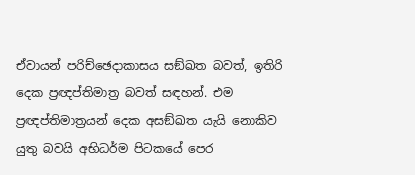ඒවායන් පරිච්ඡෙදාකාසය සඞ්ඛත බවත්, ඉතිරි දෙක ප්‍රඥප්තිමාත්‍ර බවත් සඳහන්. එම ප්‍රඥප්තිමාත්‍රයන් දෙක අසඞ්ඛත යැයි නොකිව යුතු බවයි අභිධර්ම පිටකයේ පෙර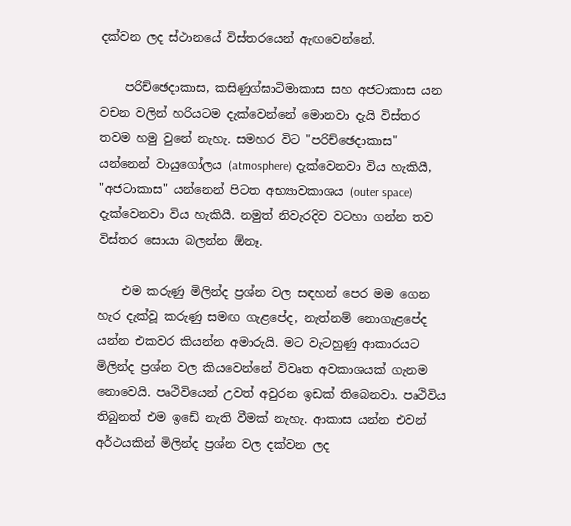දක්වන ලද ස්ථානයේ විස්තරයෙන් ඇඟවෙන්නේ.

    පරිච්ඡෙදාකාස, කසිණුග්ඝාටිමාකාස සහ අජටාකාස යන වචන වලින් හරියටම දැක්වෙන්නේ මොනවා දැයි විස්තර තවම හමු වුනේ නැහැ. සමහර විට "පරිච්ඡෙදාකාස" යන්නෙන් වායුගෝලය (atmosphere) දැක්වෙනවා විය හැකියී, "අජටාකාස" යන්නෙන් පිටත අභ්‍යාවකාශය (outer space) දැක්වෙනවා විය හැකියී. නමුත් නිවැරදිව වටහා ගන්න තව විස්තර සොයා බලන්න ඕනෑ.

    එම කරුණු මිලින්ද ප්‍රශ්න වල සඳහන් පෙර මම ගෙන හැර දැක්වූ කරුණු සමඟ ගැළපේද, නැත්නම් නොගැළපේද යන්න එකවර කියන්න අමාරුයි. මට වැටහුණු ආකාරයට මිලින්ද ප්‍රශ්න වල කියවෙන්නේ විවෘත අවකාශයක් ගැනම නොවෙයි. පෘථිවියෙන් උවත් අවුරන ඉඩක් තිබෙනවා. පෘථිවිය තිබුනත් එම ඉඩේ නැති වීමක් නැහැ. ආකාස යන්න එවන් අර්ථයකින් මිලින්ද ප්‍රශ්න වල දක්වන ලද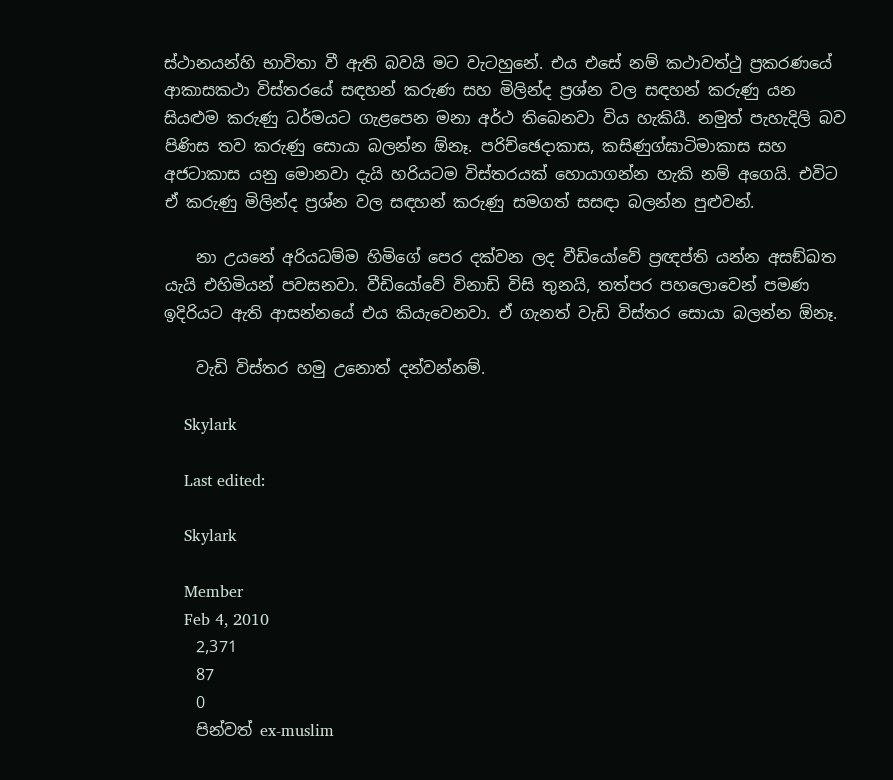ස්ථානයන්හි භාවිතා වී ඇති බවයි මට වැටහුනේ. එය එසේ නම් කථාවත්ථු ප්‍රකරණයේ ආකාසකථා විස්තරයේ සඳහන් කරුණ සහ මිලින්ද ප්‍රශ්න වල සඳහන් කරුණු යන සියළුම කරුණු ධර්මයට ගැළපෙන මනා අර්ථ තිබෙනවා විය හැකියී. නමුත් පැහැදිලි බව පිණිස තව කරුණු සොයා බලන්න ඕනෑ. පරිච්ඡෙදාකාස, කසිණුග්ඝාටිමාකාස සහ අජටාකාස යනු මොනවා දැයි හරියටම විස්තරයක් හොයාගන්න හැකි නම් අගෙයි. එවිට ඒ කරුණු මිලින්ද ප්‍රශ්න වල සඳහන් කරුණු සමගත් සසඳා බලන්න පුළුවන්.

    නා උයනේ අරියධම්ම හිමිගේ පෙර දක්වන ලද වීඩියෝවේ ප්‍රඥප්ති යන්න අසඞ්ඛත යැයි එහිමියන් පවසනවා. වීඩියෝවේ විනාඩි විසි තුනයි, තත්පර පහලොවෙන් පමණ ඉදිරියට ඇති ආසන්නයේ එය කියැවෙනවා. ඒ ගැනත් වැඩි විස්තර සොයා බලන්න ඕනෑ.

    වැඩි විස්තර හමු උනොත් දන්වන්නම්.

    Skylark

    Last edited:

    Skylark

    Member
    Feb 4, 2010
    2,371
    87
    0
    පින්වත් ex-muslim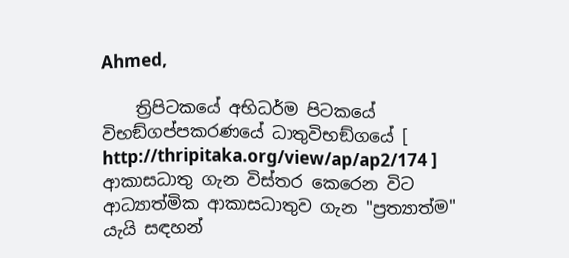Ahmed,

    ත්‍රිපිටකයේ අභිධර්ම පිටකයේ විභඞ්ගප්පකරණයේ ධාතුවිභඞ්ගයේ [ http://thripitaka.org/view/ap/ap2/174 ] ආකාසධාතු ගැන විස්තර කෙරෙන විට ආධ්‍යාත්මික ආකාසධාතුව ගැන "ප්‍රත්‍යාත්ම" යැයි සඳහන්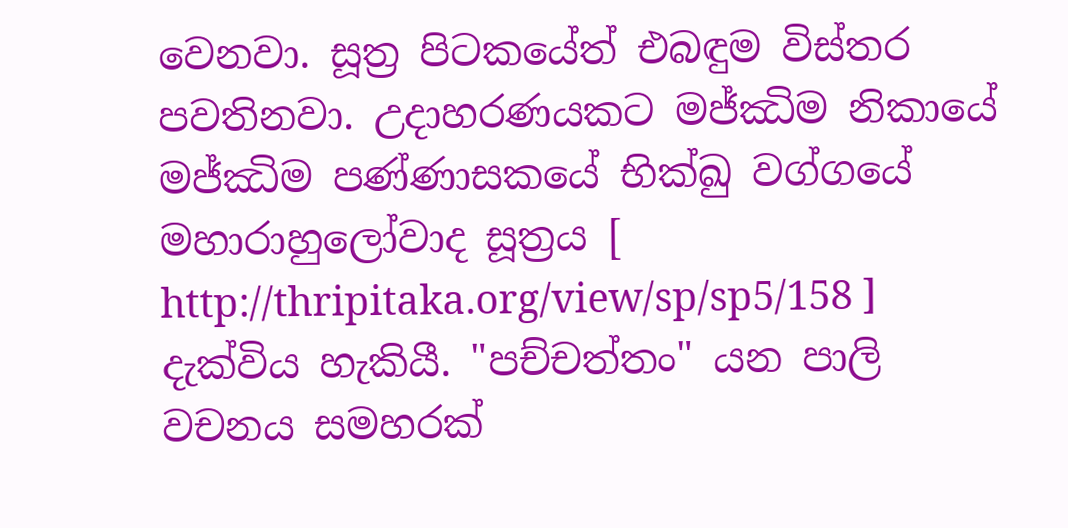වෙනවා. සූත්‍ර පිටකයේත් එබඳුම විස්තර පවතිනවා. උදාහරණයකට මජ්‌ඣිම නිකායේ මජ්ඣිම පණ්ණාසකයේ භික්ඛු වග්ගයේ මහාරාහුලෝවාද සූත්‍රය [ http://thripitaka.org/view/sp/sp5/158 ] දැක්විය හැකියී. "පච්චත්තං" යන පාලි වචනය සමහරක්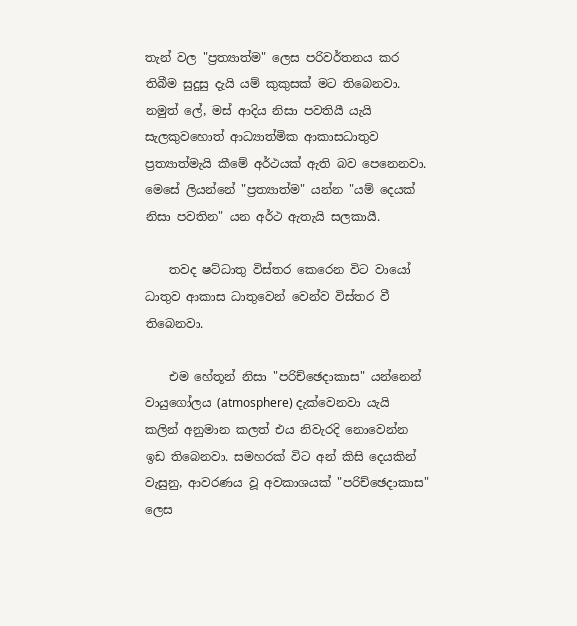තැන් වල "ප්‍රත්‍යාත්ම" ලෙස පරිවර්තනය කර තිබීම සුදුසු දැයි යම් කුකුසක් මට තිබෙනවා. නමුත් ලේ, මස් ආදිය නිසා පවතියී යැයි සැලකුවහොත් ආධ්‍යාත්මික ආකාසධාතුව ප්‍රත්‍යාත්මැයි කීමේ අර්ථයක් ඇති බව පෙනෙනවා. මෙසේ ලියන්නේ "ප්‍රත්‍යාත්ම" යන්න "යම් දෙයක් නිසා පවතින" යන අර්ථ ඇතැයි සලකායී.

    තවද ෂට්ධාතු විස්තර කෙරෙන විට වායෝ ධාතුව ආකාස ධාතුවෙන් වෙන්ව විස්තර වී තිබෙනවා.

    එම හේතූන් නිසා "පරිච්ඡෙදාකාස" යන්නෙන් වායුගෝලය (atmosphere) දැක්වෙනවා යැයි කලින් අනුමාන කලත් එය නිවැරදි නොවෙන්න ඉඩ තිබෙනවා. සමහරක් විට අන් කිසි දෙයකින් වැසුනු, ආවරණය වූ අවකාශයක් "පරිච්ඡෙදාකාස" ලෙස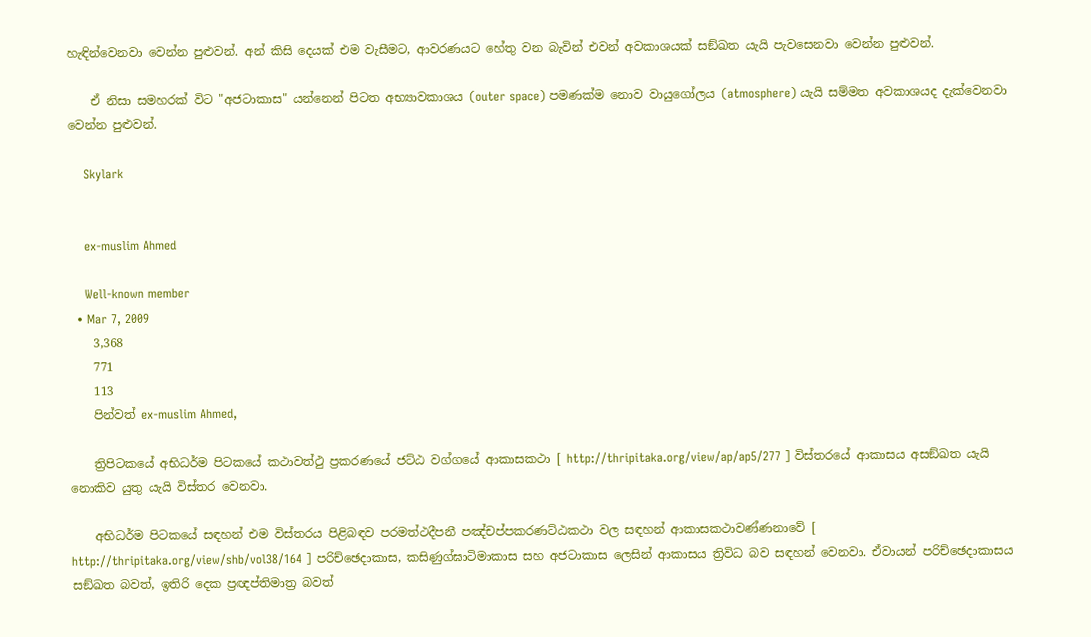හැඳින්වෙනවා වෙන්න පුළුවන්. අන් කිසි දෙයක් එම වැසීමට, ආවරණයට හේතු වන බැවින් එවන් අවකාශයක් සඞ්ඛත යැයි පැවසෙනවා වෙන්න පුළුවන්.

    ඒ නිසා සමහරක් විට "අජටාකාස" යන්නෙන් පිටත අභ්‍යාවකාශය (outer space) පමණක්ම නොව වායුගෝලය (atmosphere) යැයි සම්මත අවකාශයද දැක්වෙනවා වෙන්න පුළුවන්.

    Skylark


    ex-muslim Ahmed

    Well-known member
  • Mar 7, 2009
    3,368
    771
    113
    පින්වත් ex-muslim Ahmed,

    ත්‍රිපිටකයේ අභිධර්ම පිටකයේ කථාවත්ථු ප්‍රකරණයේ ජට්ඨ වග්ගයේ ආකාසකථා [ http://thripitaka.org/view/ap/ap5/277 ] විස්තරයේ ආකාසය අසඞ්ඛත යැයි නොකිව යුතු යැයි විස්තර වෙනවා.

    අභිධර්ම පිටකයේ සඳහන් එම විස්තරය පිළිබඳව පරමත්ථදීපනී පඤ්චප්පකරණට්ඨකථා වල සඳහන් ආකාසකථාවණ්ණනාවේ [ http://thripitaka.org/view/shb/vol38/164 ] පරිච්ඡෙදාකාස, කසිණුග්ඝාටිමාකාස සහ අජටාකාස ලෙසින් ආකාසය ත්‍රිවිධ බව සඳහන් වෙනවා. ඒවායන් පරිච්ඡෙදාකාසය සඞ්ඛත බවත්, ඉතිරි දෙක ප්‍රඥප්තිමාත්‍ර බවත්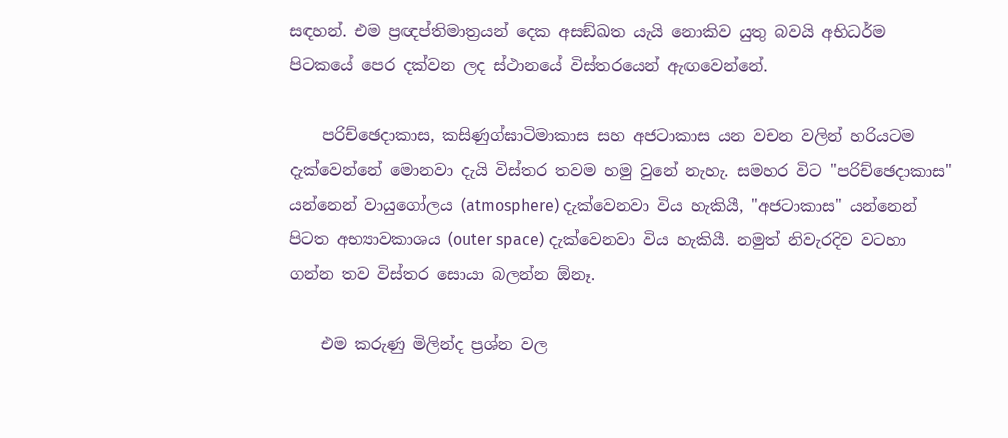සඳහන්. එම ප්‍රඥප්තිමාත්‍රයන් දෙක අසඞ්ඛත යැයි නොකිව යුතු බවයි අභිධර්ම පිටකයේ පෙර දක්වන ලද ස්ථානයේ විස්තරයෙන් ඇඟවෙන්නේ.

    පරිච්ඡෙදාකාස, කසිණුග්ඝාටිමාකාස සහ අජටාකාස යන වචන වලින් හරියටම දැක්වෙන්නේ මොනවා දැයි විස්තර තවම හමු වුනේ නැහැ. සමහර විට "පරිච්ඡෙදාකාස" යන්නෙන් වායුගෝලය (atmosphere) දැක්වෙනවා විය හැකියී, "අජටාකාස" යන්නෙන් පිටත අභ්‍යාවකාශය (outer space) දැක්වෙනවා විය හැකියී. නමුත් නිවැරදිව වටහා ගන්න තව විස්තර සොයා බලන්න ඕනෑ.

    එම කරුණු මිලින්ද ප්‍රශ්න වල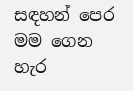සඳහන් පෙර මම ගෙන හැර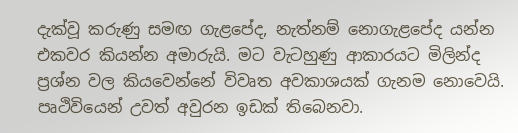දැක්වූ කරුණු සමඟ ගැළපේද, නැත්නම් නොගැළපේද යන්න එකවර කියන්න අමාරුයි. මට වැටහුණු ආකාරයට මිලින්ද ප්‍රශ්න වල කියවෙන්නේ විවෘත අවකාශයක් ගැනම නොවෙයි. පෘථිවියෙන් උවත් අවුරන ඉඩක් තිබෙනවා.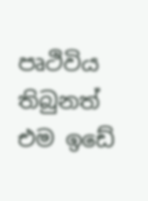පෘථිවිය තිබුනත් එම ඉඩේ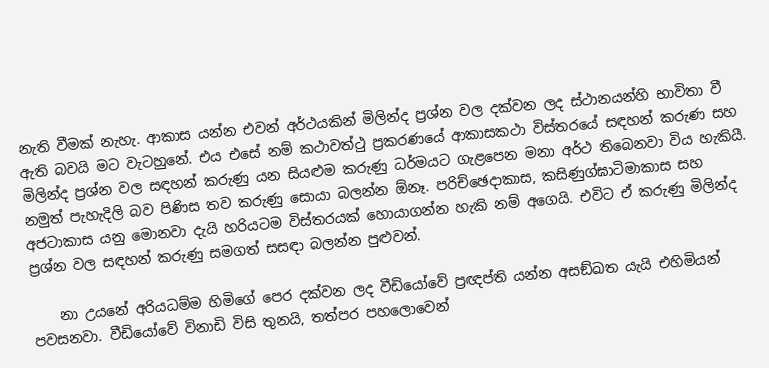නැති වීමක් නැහැ. ආකාස යන්න එවන් අර්ථයකින් මිලින්ද ප්‍රශ්න වල දක්වන ලද ස්ථානයන්හි භාවිතා වී ඇති බවයි මට වැටහුනේ. එය එසේ නම් කථාවත්ථු ප්‍රකරණයේ ආකාසකථා විස්තරයේ සඳහන් කරුණ සහ මිලින්ද ප්‍රශ්න වල සඳහන් කරුණු යන සියළුම කරුණු ධර්මයට ගැළපෙන මනා අර්ථ තිබෙනවා විය හැකියී. නමුත් පැහැදිලි බව පිණිස තව කරුණු සොයා බලන්න ඕනෑ. පරිච්ඡෙදාකාස, කසිණුග්ඝාටිමාකාස සහ අජටාකාස යනු මොනවා දැයි හරියටම විස්තරයක් හොයාගන්න හැකි නම් අගෙයි. එවිට ඒ කරුණු මිලින්ද ප්‍රශ්න වල සඳහන් කරුණු සමගත් සසඳා බලන්න පුළුවන්.

    නා උයනේ අරියධම්ම හිමිගේ පෙර දක්වන ලද වීඩියෝවේ ප්‍රඥප්ති යන්න අසඞ්ඛත යැයි එහිමියන් පවසනවා. වීඩියෝවේ විනාඩි විසි තුනයි, තත්පර පහලොවෙන්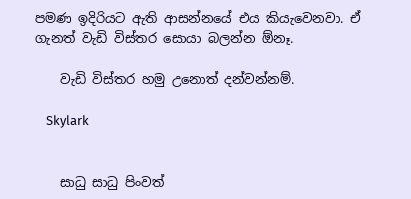පමණ ඉදිරියට ඇති ආසන්නයේ එය කියැවෙනවා. ඒ ගැනත් වැඩි විස්තර සොයා බලන්න ඕනෑ.

    වැඩි විස්තර හමු උනොත් දන්වන්නම්.

    Skylark


    සාධු සාධු පිංවත්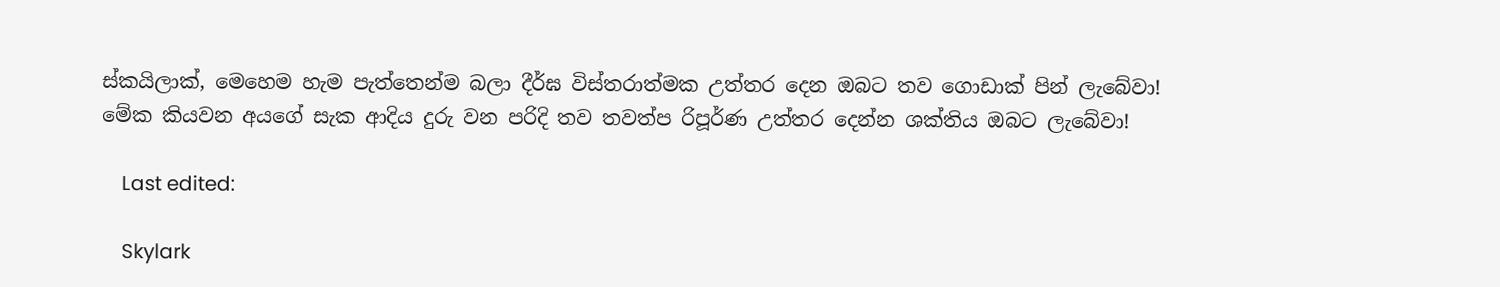ස්කයිලාක්, මෙහෙම හැම පැත්තෙන්ම බලා දීර්ඝ විස්තරාත්මක උත්තර දෙන ඔබට තව ගොඩාක් පින් ලැබේවා! මේක කියවන අයගේ සැක ආදිය දුරු වන පරිදි තව තවත්ප රිපූර්ණ උත්තර දෙන්න ශක්තිය ඔබට ලැබේවා!

    Last edited:

    Skylark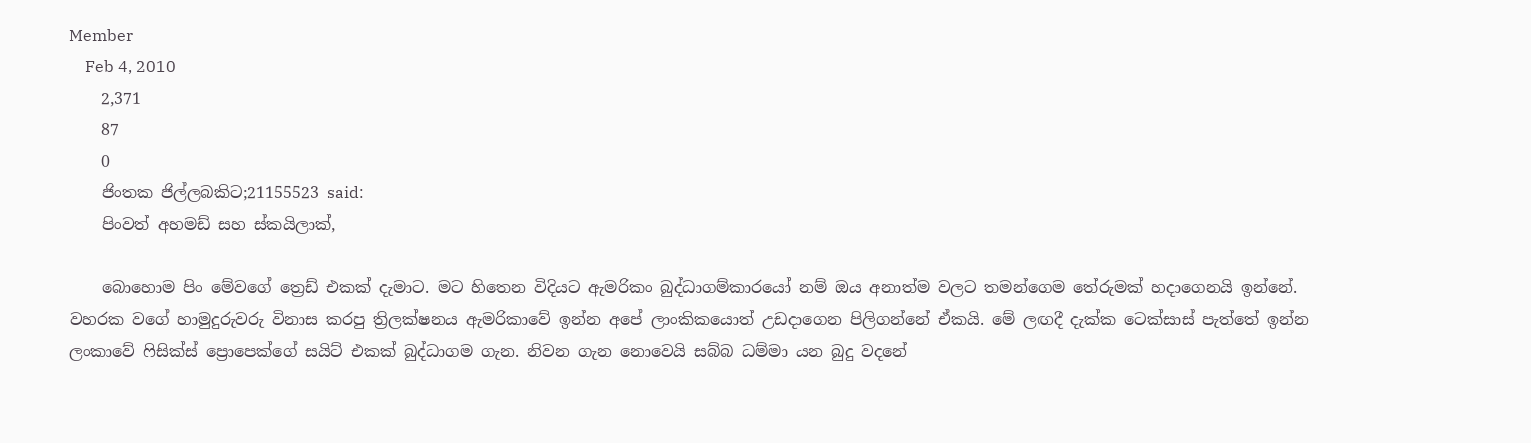Member
    Feb 4, 2010
    2,371
    87
    0
    ජිංතක ජිල්ලබකිට;21155523 said:
    පිංවත් අහමඩ් සහ ස්කයිලාක්,

    බොහොම පිං මේවගේ ත්‍රෙඩ් එකක් දැමාට. මට හිතෙන විදියට ඇමරිකං බුද්ධාගම්කාරයෝ නම් ඔය අනාත්ම වලට තමන්ගෙම තේරුමක් හදාගෙනයි ඉන්නේ. වහරක වගේ හාමුදුරුවරු විනාස කරපු ත්‍රිලක්ෂනය ඇමරිකාවේ ඉන්න අපේ ලාංකිකයොත් උඩදාගෙන පිලිගන්නේ ඒකයි. මේ ලඟදී දැක්ක ටෙක්සාස් පැත්තේ ඉන්න ලංකාවේ ෆිසික්ස් ප්‍රොපෙක්ගේ සයිට් එකක් බුද්ධාගම ගැන. නිවන ගැන නොවෙයි සබ්බ ධම්මා යන බුදු වදනේ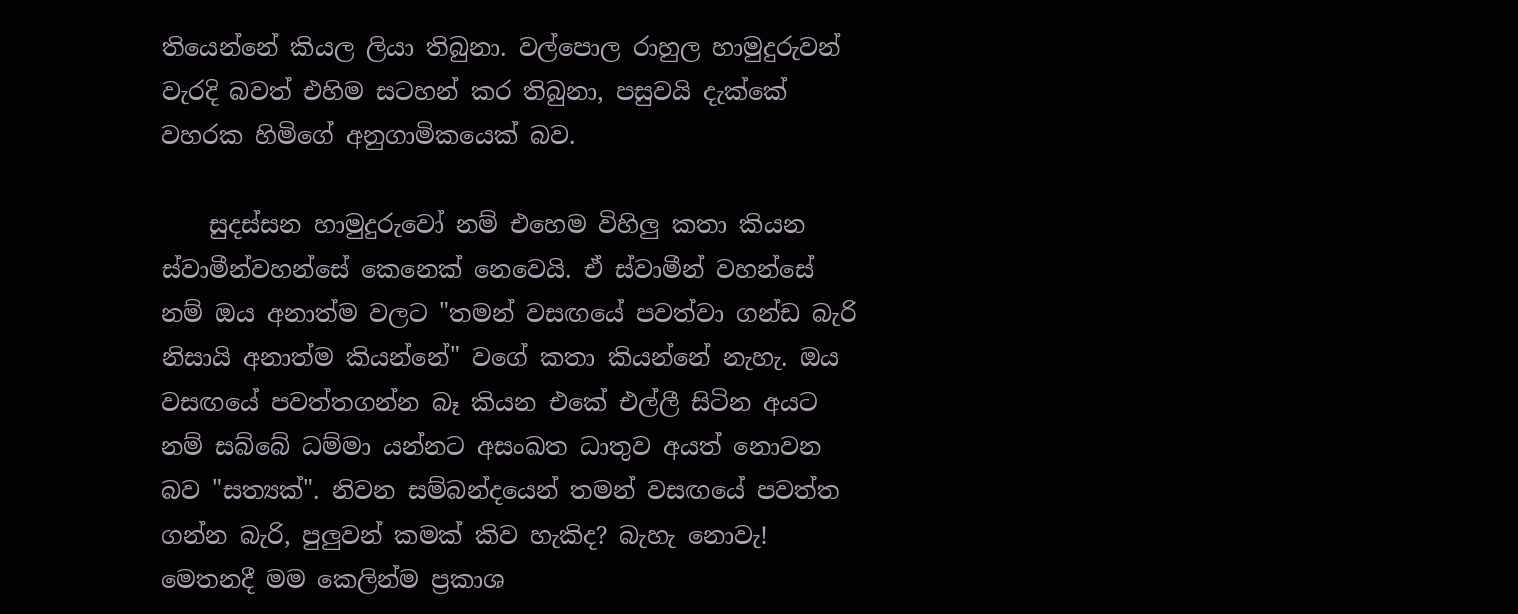තියෙන්නේ කියල ලියා තිබුනා. වල්පොල රාහුල හාමුදුරුවන් වැරදි බවත් එහිම සටහන් කර තිබුනා, පසුවයි දැක්කේ වහරක හිමිගේ අනුගාමිකයෙක් බව.

    සුදස්සන හාමුදුරුවෝ නම් එහෙම විහිලු කතා කියන ස්වාමීන්වහන්සේ කෙනෙක් නෙවෙයි. ඒ ස්වාමීන් වහන්සේ නම් ඔය අනාත්ම වලට "තමන් වසඟයේ පවත්වා ගන්ඩ බැරි නිසායි අනාත්ම කියන්නේ" වගේ කතා කියන්නේ නැහැ. ඔය වසඟයේ පවත්තගන්න බෑ කියන එකේ එල්ලී සිටින අයට නම් සබ්බේ ධම්මා යන්නට අසංඛත ධාතුව අයත් නොවන බව "සත්‍යක්". නිවන සම්බන්දයෙන් තමන් වසඟයේ පවත්ත ගන්න බැරි, පුලුවන් කමක් කිව හැකිද? බැහැ නොවැ! මෙතනදී මම කෙලින්ම ප්‍රකාශ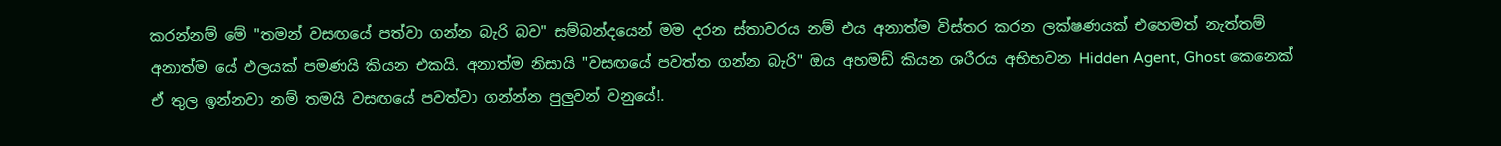කරන්නම් මේ "තමන් වසඟයේ පත්වා ගන්න බැරි බව" සම්බන්දයෙන් මම දරන ස්තාවරය නම් එය අනාත්ම විස්තර කරන ලක්ෂණයක් එහෙමත් නැත්තම් අනාත්ම යේ ඵලයක් පමණයි කියන එකයි. අනාත්ම නිසායි "වසඟයේ පවත්ත ගන්න බැරි" ඔය අහමඩ් කියන ශරීරය අභිභවන Hidden Agent, Ghost කෙනෙක් ඒ තුල ඉන්නවා නම් තමයි වසඟයේ පවත්වා ගන්න්න පුලුවන් වනුයේ!.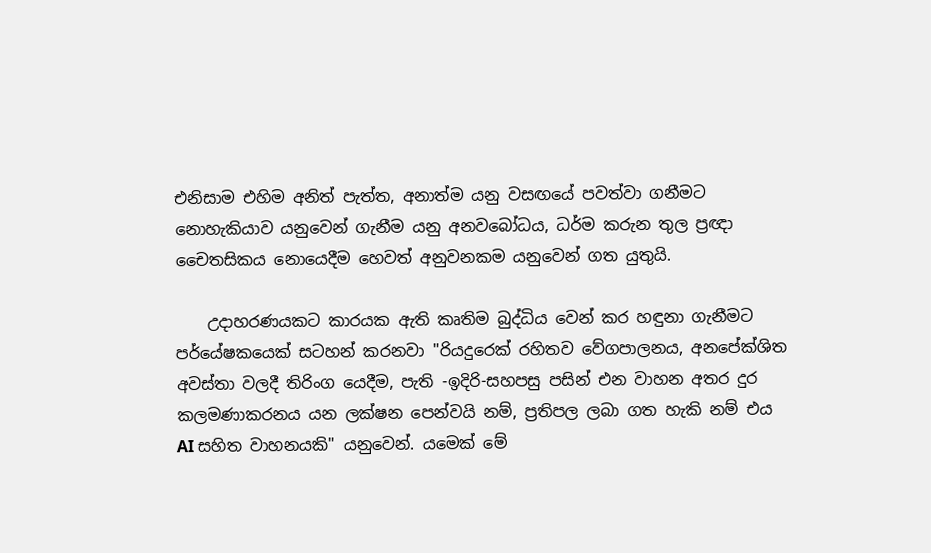එනිසාම එහිම අනිත් පැත්ත, අනාත්ම යනු වසඟයේ පවත්වා ගනීමට නොහැකියාව යනුවෙන් ගැනීම යනු අනවබෝධය, ධර්ම කරුන තුල ප්‍රඥා චෛතසිකය නොයෙදීම හෙවත් අනුවනකම යනුවෙන් ගත යුතුයි.

    උදාහරණයකට කාරයක ඇති කෘතිම බුද්ධිය වෙන් කර හඳුනා ගැනීමට පර්යේෂකයෙක් සටහන් කරනවා "රියදුරෙක් රහිතව වේගපාලනය, අනපේක්ශිත අවස්තා වලදී තිරිංග යෙදීම, පැති -ඉදිරි-සහපසු පසින් එන වාහන අතර දුර කලමණාකරනය යන ලක්ෂන පෙන්වයි නම්, ප්‍රතිපල ලබා ගත හැකි නම් එය AI සහිත වාහනයකි" යනුවෙන්. යමෙක් මේ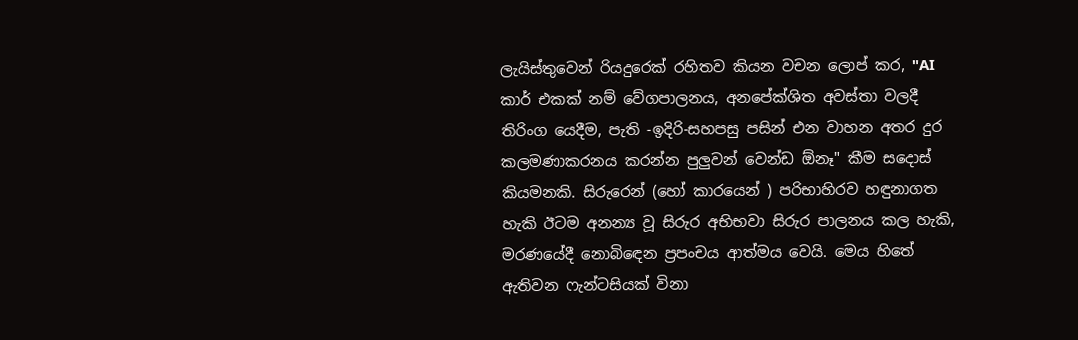ලැයිස්තුවෙන් රියදුරෙක් රහිතව කියන වචන ලොප් කර, "AI කාර් එකක් නම් වේගපාලනය, අනපේක්ශිත අවස්තා වලදී තිරිංග යෙදීම, පැති -ඉදිරි-සහපසු පසින් එන වාහන අතර දුර කලමණාකරනය කරන්න පුලුවන් වෙන්ඩ ඕනෑ" කීම සදොස් කියමනකි. සිරුරෙන් (හෝ කාරයෙන් ) පරිභාහිරව හඳුනාගත හැකි ඊටම අනන්‍ය වූ සිරුර අභිභවා සිරුර පාලනය කල හැකි, මරණයේදී නොබිඳෙන ප්‍රපංචය ආත්මය වෙයි. මෙය හිතේ ඇතිවන ෆැන්ටසියක් විනා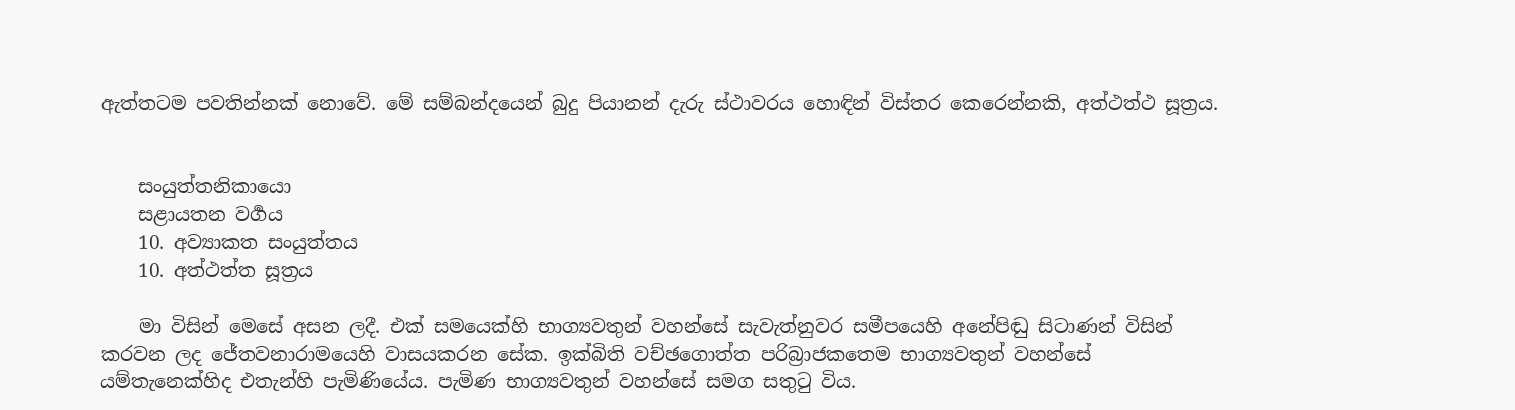ඇත්තටම පවතින්නක් නොවේ. මේ සම්බන්දයෙන් බුදු පියානන් දැරු ස්ථාවරය හොඳින් විස්තර කෙරෙන්නකි, අත්ථත්ථ සූත්‍රය.


    සංයුත්තනිකායො
    සළායතන වර්‍ගය
    10. අව්‍යාකත සංයුත්තය
    10. අත්ථත්ත සූත්‍රය

    මා විසින් මෙසේ අසන ලදී. එක් සමයෙක්හි භාග්‍යවතුන් වහන්සේ සැවැත්නුවර සමීපයෙහි අනේපිඬු සිටාණන් විසින් කරවන ලද ජේතවනාරාමයෙහි වාසයකරන සේක. ඉක්බිති වච්ඡගොත්ත පරිබ්‍රාජකතෙම භාග්‍යවතුන් වහන්සේ යම්තැනෙක්හිද එතැන්හි පැමිණියේය. පැමිණ භාග්‍යවතුන් වහන්සේ සමග සතුටු විය.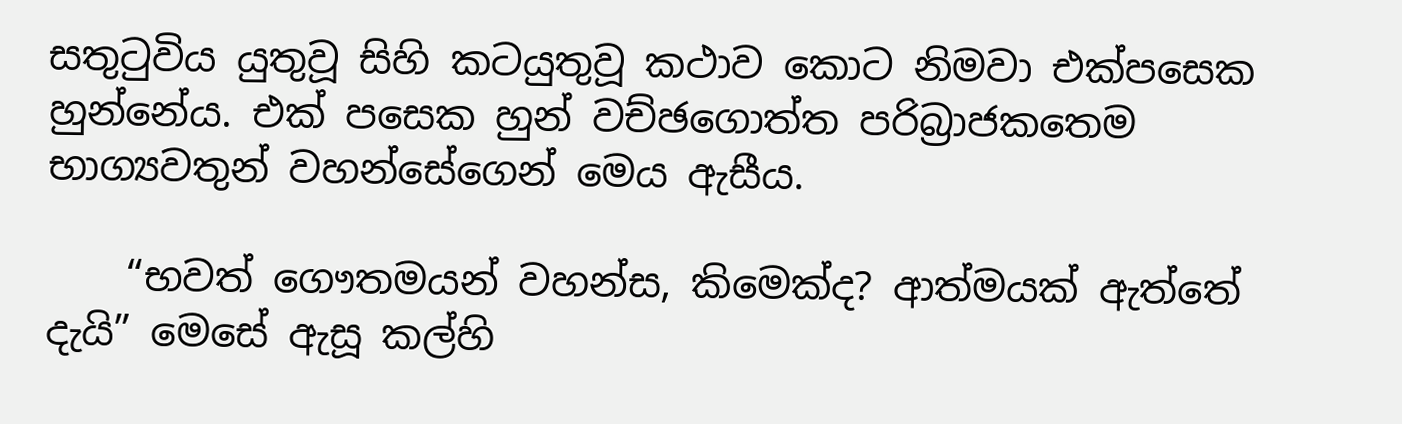සතුටුවිය යුතුවූ සිහි කටයුතුවූ කථාව කොට නිමවා එක්පසෙක හුන්නේය. එක් පසෙක හුන් වච්ඡගොත්ත පරිබ්‍රාජකතෙම භාග්‍යවතුන් වහන්සේගෙන් මෙය ඇසීය.

    “භවත් ගෞතමයන් වහන්ස, කිමෙක්ද? ආත්මයක් ඇත්තේ දැයි” මෙසේ ඇසූ කල්හි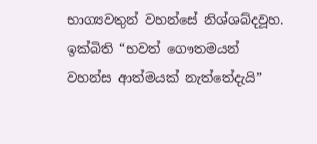භාග්‍යවතුන් වහන්සේ නිශ්ශබ්දවූහ. ඉක්බිති “භවත් ගෞතමයන් වහන්ස ආත්මයක් නැත්තේදැයි”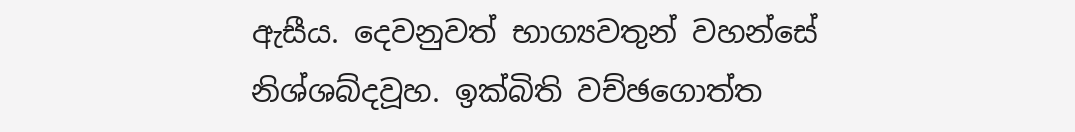ඇසීය. දෙවනුවත් භාග්‍යවතුන් වහන්සේ නිශ්ශබ්දවූහ. ඉක්බිති වච්ඡගොත්ත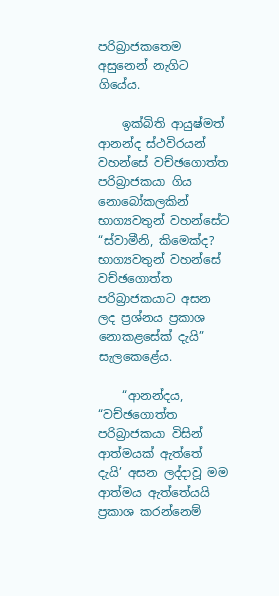පරිබ්‍රාජකතෙම අසුනෙන් නැගිට ගියේය.

    ඉක්බිති ආයුෂ්මත් ආනන්ද ස්ථවිරයන් වහන්සේ වච්ඡගොත්ත පරිබ්‍රාජකයා ගිය නොබෝකලකින් භාග්‍යවතුන් වහන්සේට “ස්වාමීනි, කිමෙක්ද? භාග්‍යවතුන් වහන්සේ වච්ඡගොත්ත පරිබ්‍රාජකයාට අසන ලද ප්‍රශ්නය ප්‍රකාශ නොකළසේක් දැයි” සැලකෙළේය.

    “ආනන්දය, “වච්ඡගොත්ත පරිබ්‍රාජකයා විසින් ආත්මයක් ඇත්තේ දැයි’ අසන ලද්දාවූ මම ආත්මය ඇත්තේයයි ප්‍රකාශ කරන්නෙම්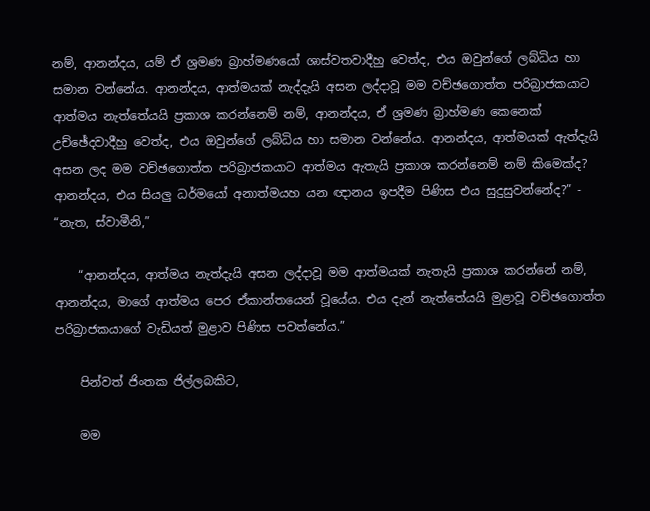නම්, ආනන්දය, යම් ඒ ශ්‍රමණ බ්‍රාහ්මණයෝ ශාස්වතවාදීහු වෙත්ද, එය ඔවුන්ගේ ලබ්ධිය හා සමාන වන්නේය. ආනන්දය, ආත්මයක් නැද්දැයි අසන ලද්දාවූ මම වච්ඡගොත්ත පරිබ්‍රාජකයාට ආත්මය නැත්තේයයි ප්‍රකාශ කරන්නෙම් නම්, ආනන්දය, ඒ ශ්‍රමණ බ්‍රාහ්මණ කෙනෙක් උච්ඡේදවාදීහු වෙත්ද, එය ඔවුන්ගේ ලබ්ධිය හා සමාන වන්නේය. ආනන්දය, ආත්මයක් ඇත්දැයි අසන ලද මම වච්ඡගොත්ත පරිබ්‍රාජකයාට ආත්මය ඇතැයි ප්‍රකාශ කරන්නෙම් නම් කිමෙක්ද? ආනන්දය, එය සියලු ධර්මයෝ අනාත්මයහ යන ඥානය ඉපදීම පිණිස එය සුදුසුවන්නේද?” - “නැත, ස්වාමීනි,”

    “ආනන්දය, ආත්මය නැත්දැයි අසන ලද්දාවූ මම ආත්මයක් නැතැයි ප්‍රකාශ කරන්නේ නම්, ආනන්දය, මාගේ ආත්මය පෙර ඒකාන්තයෙන් වූයේය. එය දැන් නැත්තේයයි මුළාවූ වච්ඡගොත්ත පරිබ්‍රාජකයාගේ වැඩියත් මුළාව පිණිස පවත්නේය.”

    පින්වත් ජිංතක ජිල්ලබකිට,

    මම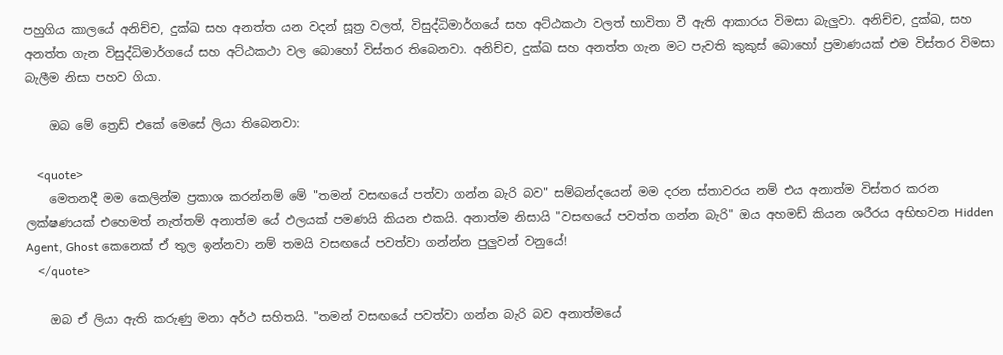පහුගිය කාලයේ අනිච්ච, දුක්ඛ සහ අනත්ත යන වදන් සූත්‍ර වලත්, විසුද්ධිමාර්ගයේ සහ අට්ඨකථා වලත් භාවිතා වී ඇති ආකාරය විමසා බැලුවා. අනිච්ච, දුක්ඛ, සහ අනත්ත ගැන විසුද්ධිමාර්ගයේ සහ අට්ඨකථා වල බොහෝ විස්තර තිබෙනවා. අනිච්ච, දුක්ඛ සහ අනත්ත ගැන මට පැවති කුකුස් බොහෝ ප්‍රමාණයක් එම විස්තර විමසා බැලීම නිසා පහව ගියා.

    ඔබ මේ ත්‍රෙඩ් එකේ මෙසේ ලියා තිබෙනවා:

    <quote>
    මෙතනදී මම කෙලින්ම ප්‍රකාශ කරන්නම් මේ "තමන් වසඟයේ පත්වා ගන්න බැරි බව" සම්බන්දයෙන් මම දරන ස්තාවරය නම් එය අනාත්ම විස්තර කරන ලක්ෂණයක් එහෙමත් නැත්තම් අනාත්ම යේ ඵලයක් පමණයි කියන එකයි. අනාත්ම නිසායි "වසඟයේ පවත්ත ගන්න බැරි" ඔය අහමඩ් කියන ශරීරය අභිභවන Hidden Agent, Ghost කෙනෙක් ඒ තුල ඉන්නවා නම් තමයි වසඟයේ පවත්වා ගන්න්න පුලුවන් වනුයේ!
    </quote>

    ඔබ ඒ ලියා ඇති කරුණු මනා අර්ථ සහිතයි. "තමන් වසඟයේ පවත්වා ගන්න බැරි බව අනාත්මයේ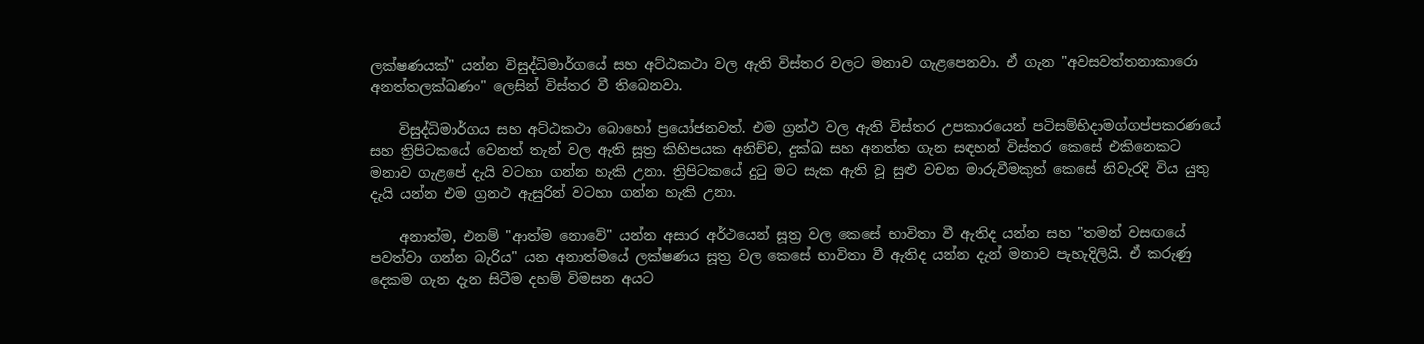ලක්ෂණයක්" යන්න විසුද්ධිමාර්ගයේ සහ අට්ඨකථා වල ඇති විස්තර වලට මනාව ගැළපෙනවා. ඒ ගැන "අවසවත්තනාකාරො අනත්තලක්ඛණං" ලෙසින් විස්තර වී තිබෙනවා.

    විසුද්ධිමාර්ගය සහ අට්ඨකථා බොහෝ ප්‍රයෝජනවත්. එම ග්‍රන්ථ වල ඇති විස්තර උපකාරයෙන් පටිසම්භිදාමග්ගප්පකරණයේ සහ ත්‍රිපිටකයේ වෙනත් තැන් වල ඇති සූත්‍ර කිහිපයක අනිච්ච, දුක්ඛ සහ අනත්ත ගැන සඳහන් විස්තර කෙසේ එකිනෙකට මනාව ගැළපේ දැයි වටහා ගන්න හැකි උනා. ත්‍රිපිටකයේ දුටු මට සැක ඇති වූ සුළු වචන මාරුවීමකුත් කෙසේ නිවැරදි විය යුතු දැයි යන්න එම ග්‍රනථ ඇසුරින් වටහා ගන්න හැකි උනා.

    අනාත්ම, එනම් "ආත්ම නොවේ" යන්න අසාර අර්ථයෙන් සූත්‍ර වල කෙසේ භාවිතා වී ඇතිද යන්න සහ "තමන් වසඟයේ පවත්වා ගන්න බැරිය" යන අනාත්මයේ ලක්ෂණය සූත්‍ර වල කෙසේ භාවිතා වී ඇතිද යන්න දැන් මනාව පැහැදිලියි. ඒ කරුණු දෙකම ගැන දැන සිටීම දහම් විමසන අයට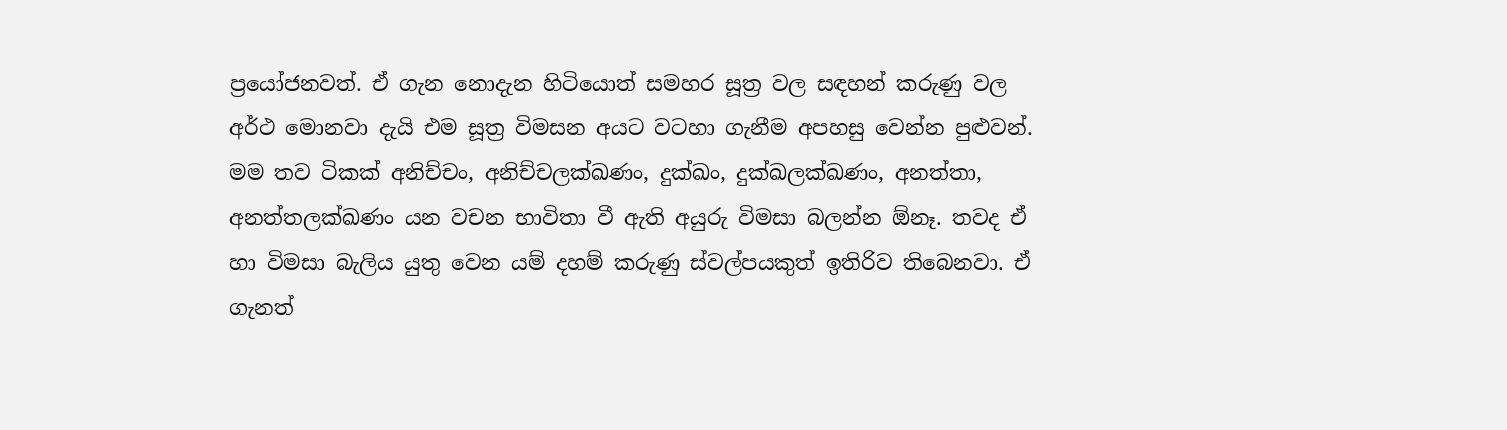ප්‍රයෝජනවත්. ඒ ගැන නොදැන හිටියොත් සමහර සූත්‍ර වල සඳහන් කරුණු වල අර්ථ මොනවා දැයි එම සූත්‍ර විමසන අයට වටහා ගැනීම අපහසු වෙන්න පුළුවන්. මම තව ටිකක් අනිච්චං, අනිච්චලක්ඛණං, දුක්ඛං, දුක්ඛලක්ඛණං, අනත්තා, අනත්තලක්ඛණං යන වචන භාවිතා වී ඇති අයුරු විමසා බලන්න ඕනෑ. තවද ඒ හා විමසා බැලිය යුතු වෙන යම් දහම් කරුණු ස්වල්පයකුත් ඉතිරිව තිබෙනවා. ඒ ගැනත්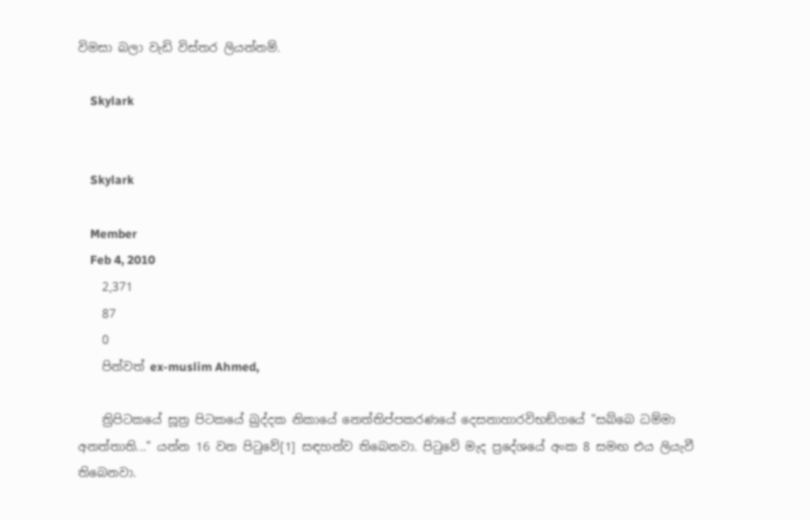විමසා බලා වැඩි විස්තර ලියන්නම්.

    Skylark


    Skylark

    Member
    Feb 4, 2010
    2,371
    87
    0
    පින්වත් ex-muslim Ahmed,

    ත්‍රිපිටකයේ සූත්‍ර පිටකයේ ඛුද්දක නිකායේ නෙත්තිප්පකරණයේ දෙසනාහාරවිභඞ්ගයේ "සබ්බෙ ධම්මා අනත්තාති..." යන්න 16 වන පිටුවේ[1] සඳහන්ව තිබෙනවා. පිටුවේ මැද ප්‍රදේශයේ අංක 8 සමඟ එය ලියැවී තිබෙනවා.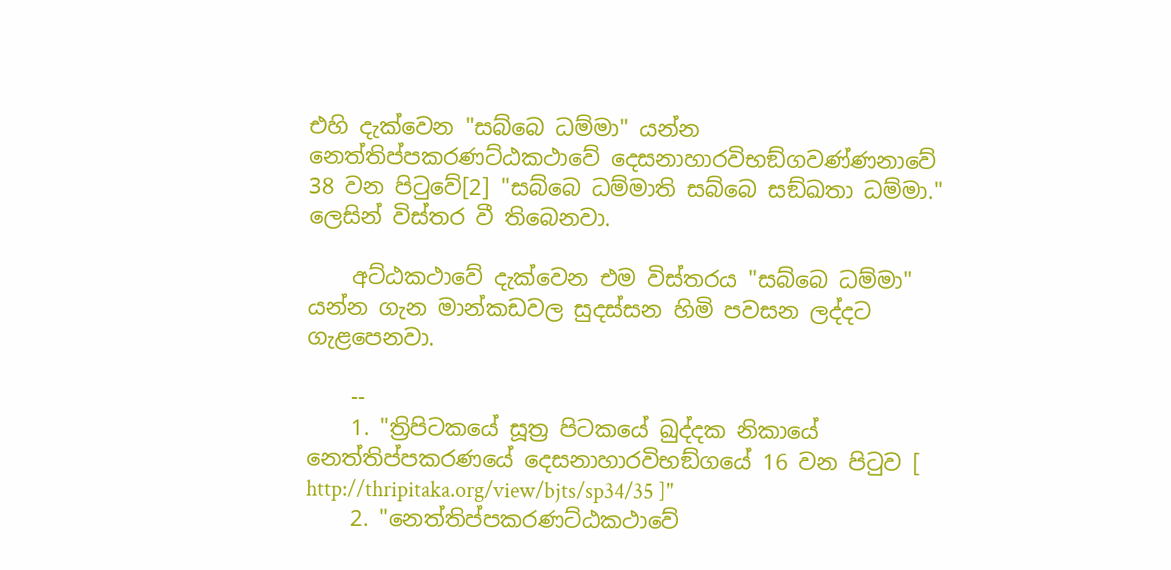එහි දැක්වෙන "සබ්බෙ ධම්මා" යන්න නෙත්තිප්පකරණට්ඨකථාවේ දෙසනාහාරවිභඞ්ගවණ්ණනාවේ 38 වන පිටුවේ[2] "සබ්බෙ ධම්මාති සබ්බෙ සඞ්ඛතා ධම්මා." ලෙසින් විස්තර වී තිබෙනවා.

    අට්ඨකථාවේ දැක්වෙන එම විස්තරය "සබ්බෙ ධම්මා" යන්න ගැන මාන්කඩවල සුදස්සන හිමි පවසන ලද්දට ගැළපෙනවා.

    --
    1. "ත්‍රිපිටකයේ සූත්‍ර පිටකයේ ඛුද්දක නිකායේ නෙත්තිප්පකරණයේ දෙසනාහාරවිභඞ්ගයේ 16 වන පිටුව [ http://thripitaka.org/view/bjts/sp34/35 ]"
    2. "නෙත්තිප්පකරණට්ඨකථාවේ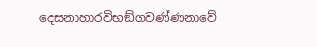දෙසනාහාරවිභඞ්ගවණ්ණනාවේ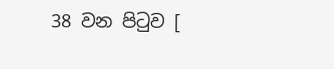38 වන පිටුව [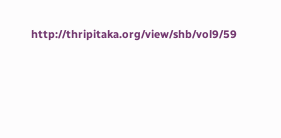http://thripitaka.org/view/shb/vol9/59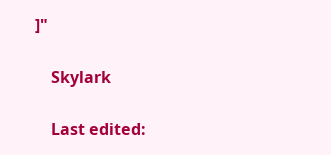]"

    Skylark

    Last edited: